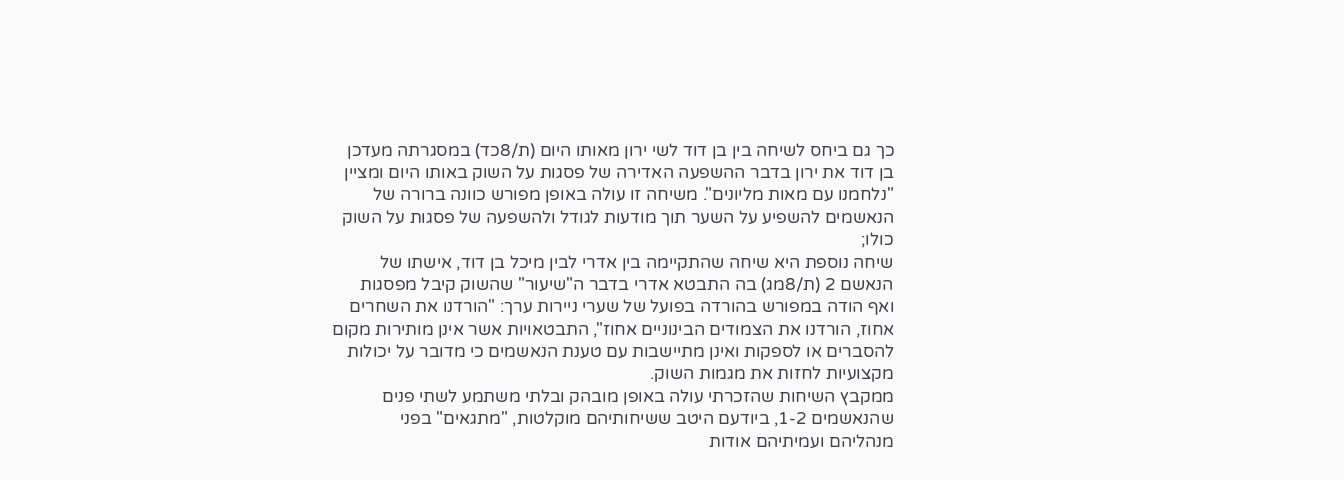כך גם ביחס לשיחה בין בן דוד לשי ירון מאותו היום (ת/8כד) במסגרתה מעדכן בן דוד את ירון בדבר ההשפעה האדירה של פסגות על השוק באותו היום ומציין "נלחמנו עם מאות מליונים". משיחה זו עולה באופן מפורש כוונה ברורה של הנאשמים להשפיע על השער תוך מודעות לגודל ולהשפעה של פסגות על השוק כולו;
שיחה נוספת היא שיחה שהתקיימה בין אדרי לבין מיכל בן דוד, אישתו של הנאשם 2 (ת/8מג) בה התבטא אדרי בדבר ה"שיעור" שהשוק קיבל מפסגות ואף הודה במפורש בהורדה בפועל של שערי ניירות ערך: "הורדנו את השחרים אחוז, הורדנו את הצמודים הבינוניים אחוז", התבטאויות אשר אינן מותירות מקום להסברים או לספקות ואינן מתיישבות עם טענת הנאשמים כי מדובר על יכולות מקצועיות לחזות את מגמות השוק.
ממקבץ השיחות שהזכרתי עולה באופן מובהק ובלתי משתמע לשתי פנים שהנאשמים 1-2, ביודעם היטב ששיחותיהם מוקלטות, "מתגאים" בפני מנהליהם ועמיתיהם אודות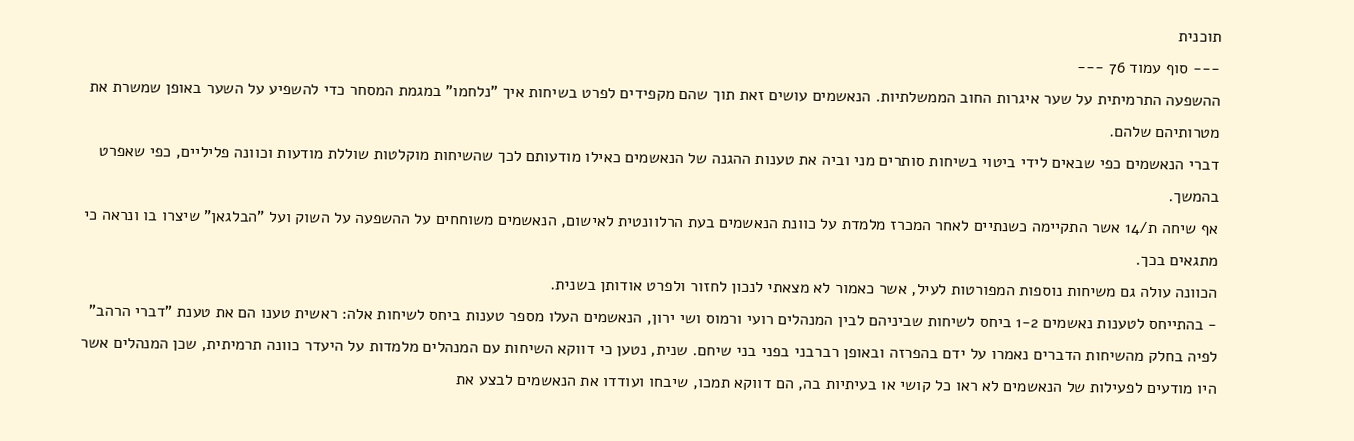תוכנית
--- סוף עמוד 76 ---
ההשפעה התרמיתית על שער איגרות החוב הממשלתיות. הנאשמים עושים זאת תוך שהם מקפידים לפרט בשיחות איך "נלחמו" במגמת המסחר כדי להשפיע על השער באופן שמשרת את מטרותיהם שלהם.
דברי הנאשמים כפי שבאים לידי ביטוי בשיחות סותרים מני וביה את טענות ההגנה של הנאשמים כאילו מודעותם לכך שהשיחות מוקלטות שוללת מודעות וכוונה פליליים, כפי שאפרט בהמשך.
אף שיחה ת/14 אשר התקיימה כשנתיים לאחר המכרז מלמדת על כוונת הנאשמים בעת הרלוונטית לאישום, הנאשמים משוחחים על ההשפעה על השוק ועל "הבלגאן" שיצרו בו ונראה כי מתגאים בכך.
הכוונה עולה גם משיחות נוספות המפורטות לעיל, אשר כאמור לא מצאתי לנכון לחזור ולפרט אודותן בשנית.
- בהתייחס לטענות נאשמים 1-2 ביחס לשיחות שביניהם לבין המנהלים רועי ורמוס ושי ירון, הנאשמים העלו מספר טענות ביחס לשיחות אלה: ראשית טענו הם את טענת "דברי הרהב" לפיה בחלק מהשיחות הדברים נאמרו על ידם בהפרזה ובאופן רברבני בפני בני שיחם. שנית, נטען כי דווקא השיחות עם המנהלים מלמדות על היעדר כוונה תרמיתית, שכן המנהלים אשר היו מודעים לפעילות של הנאשמים לא ראו כל קושי או בעיתיות בה, הם דווקא תמכו, שיבחו ועודדו את הנאשמים לבצע את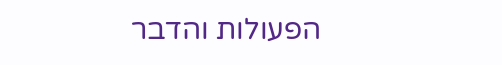הפעולות והדבר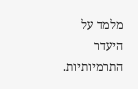מלמד על היעדר התרמיותיות.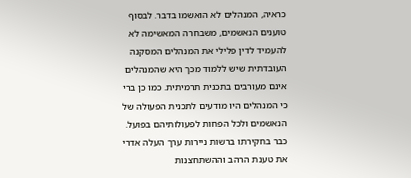כראיה, המנהלים לא הואשמו בדבר. לבסוף טוענים הנאשמים, משבחרה המאשימה לא להעמיד לדין פלילי את המנהלים המסקנה העובדתית שיש ללמוד מכך היא שהמנהלים אינם מעורבים בתכנית תרמיתית. כמו כן ברי כי המנהלים היו מודעים לתכנית הפעולה של הנאשמים ולכל הפחות לפעולותיהם בפועל.
כבר בחקירתו ברשות ניירות ערך העלה אדרי את טענת הרהב וההשתחצנות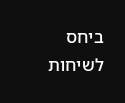ביחס לשיחות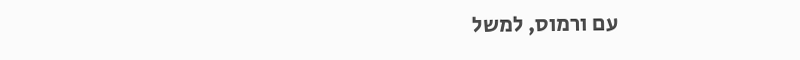עם ורמוס, למשל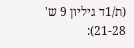(ת/1ד גיליון 9 ש' 21-28):